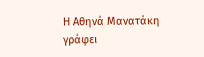Η Αθηνά Μανατάκη γράφει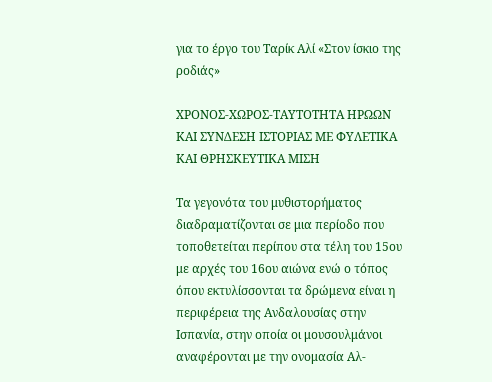για το έργο του Ταρίκ Αλί «Στον ίσκιο της ροδιάς»

ΧΡΟΝΟΣ-ΧΩΡΟΣ-ΤΑΥΤΟΤΗΤΑ ΗΡΩΩΝ ΚΑΙ ΣΥΝΔΕΣΗ ΙΣΤΟΡΙΑΣ ΜΕ ΦΥΛΕΤΙΚΑ ΚΑΙ ΘΡΗΣΚΕΥΤΙΚΑ ΜΙΣΗ

Τα γεγονότα του μυθιστορήματος διαδραματίζονται σε μια περίοδο που τοποθετείται περίπου στα τέλη του 15ου με αρχές του 16ου αιώνα ενώ ο τόπος όπου εκτυλίσσονται τα δρώμενα είναι η περιφέρεια της Ανδαλουσίας στην Ισπανία, στην οποία οι μουσουλμάνοι αναφέρονται με την ονομασία Αλ-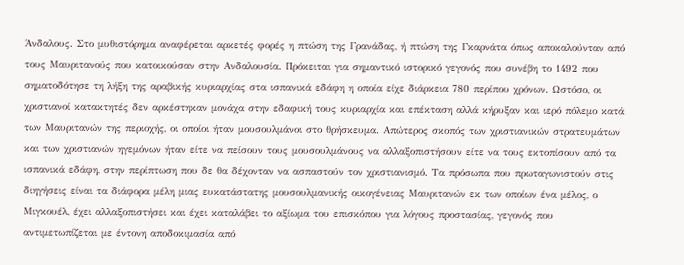Άνδαλους. Στο μυθιστόρημα αναφέρεται αρκετές φορές η πτώση της Γρανάδας, ή πτώση της Γκαρνάτα όπως αποκαλούνταν από τους Μαυριτανούς που κατοικούσαν στην Ανδαλουσία. Πρόκειται για σημαντικό ιστορικό γεγονός που συνέβη το 1492 που σηματοδότησε τη λήξη της αραβικής κυριαρχίας στα ισπανικά εδάφη η οποία είχε διάρκεια 780 περίπου χρόνων. Ωστόσο, οι χριστιανοί κατακτητές δεν αρκέστηκαν μονάχα στην εδαφική τους κυριαρχία και επέκταση αλλά κήρυξαν και ιερό πόλεμο κατά των Μαυριτανών της περιοχής, οι οποίοι ήταν μουσουλμάνοι στο θρήσκευμα. Απώτερος σκοπός των χριστιανικών στρατευμάτων και των χριστιανών ηγεμόνων ήταν είτε να πείσουν τους μουσουλμάνους να αλλαξοπιστήσουν είτε να τους εκτοπίσουν από τα ισπανικά εδάφη, στην περίπτωση που δε θα δέχονταν να ασπαστούν τον χριστιανισμό. Τα πρόσωπα που πρωταγωνιστούν στις διηγήσεις είναι τα διάφορα μέλη μιας ευκατάστατης μουσουλμανικής οικογένειας Μαυριτανών εκ των οποίων ένα μέλος, ο Μιγκουέλ, έχει αλλαξοπιστήσει και έχει καταλάβει το αξίωμα του επισκόπου για λόγους προστασίας, γεγονός που αντιμετωπίζεται με έντονη αποδοκιμασία από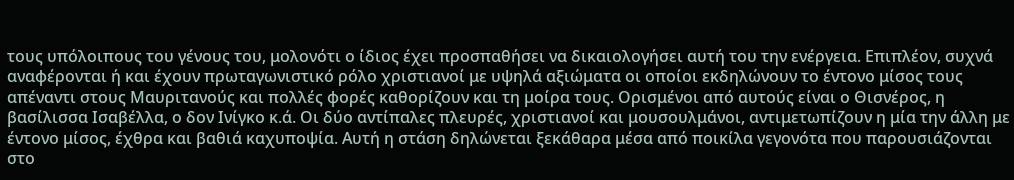τους υπόλοιπους του γένους του, μολονότι ο ίδιος έχει προσπαθήσει να δικαιολογήσει αυτή του την ενέργεια. Επιπλέον, συχνά αναφέρονται ή και έχουν πρωταγωνιστικό ρόλο χριστιανοί με υψηλά αξιώματα οι οποίοι εκδηλώνουν το έντονο μίσος τους απέναντι στους Μαυριτανούς και πολλές φορές καθορίζουν και τη μοίρα τους. Ορισμένοι από αυτούς είναι ο Θισνέρος, η βασίλισσα Ισαβέλλα, ο δον Ινίγκο κ.ά. Οι δύο αντίπαλες πλευρές, χριστιανοί και μουσουλμάνοι, αντιμετωπίζουν η μία την άλλη με έντονο μίσος, έχθρα και βαθιά καχυποψία. Αυτή η στάση δηλώνεται ξεκάθαρα μέσα από ποικίλα γεγονότα που παρουσιάζονται στο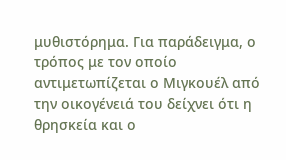μυθιστόρημα. Για παράδειγμα, ο τρόπος με τον οποίο αντιμετωπίζεται ο Μιγκουέλ από την οικογένειά του δείχνει ότι η θρησκεία και ο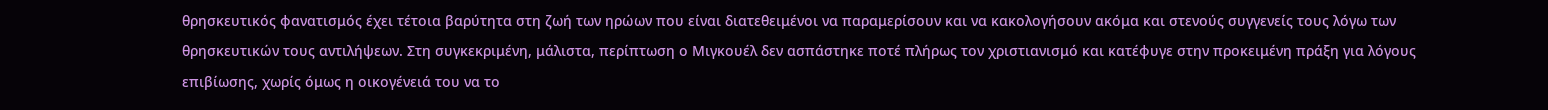θρησκευτικός φανατισμός έχει τέτοια βαρύτητα στη ζωή των ηρώων που είναι διατεθειμένοι να παραμερίσουν και να κακολογήσουν ακόμα και στενούς συγγενείς τους λόγω των θρησκευτικών τους αντιλήψεων. Στη συγκεκριμένη, μάλιστα, περίπτωση ο Μιγκουέλ δεν ασπάστηκε ποτέ πλήρως τον χριστιανισμό και κατέφυγε στην προκειμένη πράξη για λόγους επιβίωσης, χωρίς όμως η οικογένειά του να το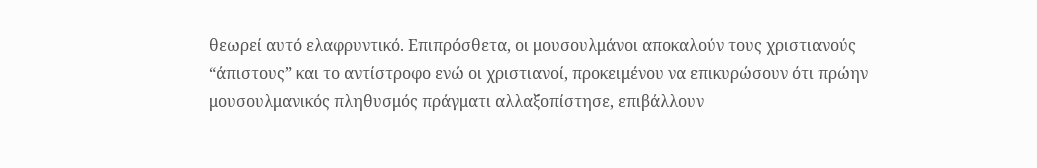θεωρεί αυτό ελαφρυντικό. Επιπρόσθετα, οι μουσουλμάνοι αποκαλούν τους χριστιανούς “άπιστους” και το αντίστροφο ενώ οι χριστιανοί, προκειμένου να επικυρώσουν ότι πρώην μουσουλμανικός πληθυσμός πράγματι αλλαξοπίστησε, επιβάλλουν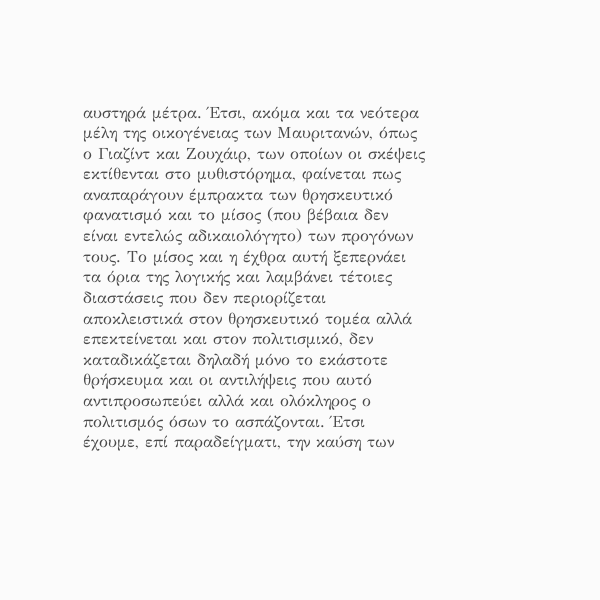αυστηρά μέτρα. Έτσι, ακόμα και τα νεότερα μέλη της οικογένειας των Μαυριτανών, όπως ο Γιαζίντ και Ζουχάιρ, των οποίων οι σκέψεις εκτίθενται στο μυθιστόρημα, φαίνεται πως αναπαράγουν έμπρακτα των θρησκευτικό φανατισμό και το μίσος (που βέβαια δεν είναι εντελώς αδικαιολόγητο) των προγόνων τους. Το μίσος και η έχθρα αυτή ξεπερνάει τα όρια της λογικής και λαμβάνει τέτοιες διαστάσεις που δεν περιορίζεται αποκλειστικά στον θρησκευτικό τομέα αλλά επεκτείνεται και στον πολιτισμικό, δεν καταδικάζεται δηλαδή μόνο το εκάστοτε θρήσκευμα και οι αντιλήψεις που αυτό αντιπροσωπεύει αλλά και ολόκληρος ο πολιτισμός όσων το ασπάζονται. Έτσι έχουμε, επί παραδείγματι, την καύση των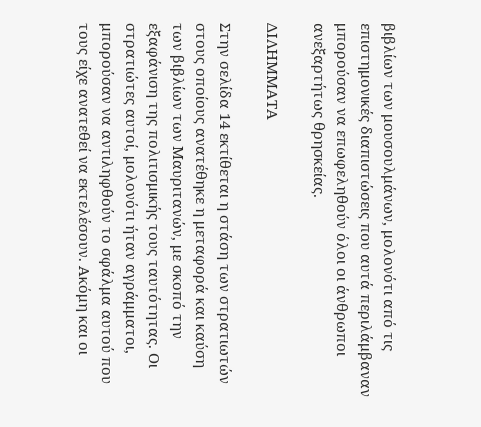βιβλίων των μουσουλμάνων, μολονότι από τις επιστημονικές διαπιστώσεις που αυτά περιλάμβαναν μπορούσαν να επωφεληθούν όλοι οι άνθρωποι ανεξαρτήτως θρησκείας.

ΔΙΛΗΜΜΑΤΑ

Στην σελίδα 14 εκτίθεται η στάση των στρατιωτών στους οποίους ανατέθηκε η μεταφορά και καύση των βιβλίων των Μαυριτανών, με σκοπό την εξαφάνιση της πολιτισμικής τους ταυτότητας. Οι στρατιώτες αυτοί, μολονότι ήταν αγράμματοι, μπορούσαν να αντιληφθούν το σφάλμα αυτού που τους είχε ανατεθεί να εκτελέσουν. Ακόμη και οι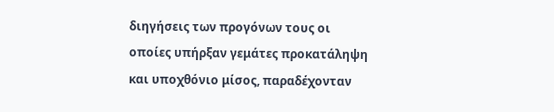διηγήσεις των προγόνων τους οι οποίες υπήρξαν γεμάτες προκατάληψη και υποχθόνιο μίσος, παραδέχονταν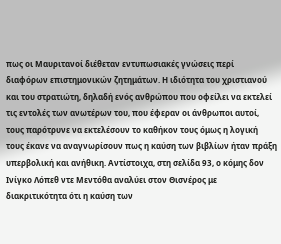πως οι Μαυριτανοί διέθεταν εντυπωσιακές γνώσεις περί διαφόρων επιστημονικών ζητημάτων. Η ιδιότητα του χριστιανού και του στρατιώτη, δηλαδή ενός ανθρώπου που οφείλει να εκτελεί τις εντολές των ανωτέρων του, που έφεραν οι άνθρωποι αυτοί, τους παρότρυνε να εκτελέσουν το καθήκον τους όμως η λογική τους έκανε να αναγνωρίσουν πως η καύση των βιβλίων ήταν πράξη υπερβολική και ανήθικη. Αντίστοιχα, στη σελίδα 93, ο κόμης δον Ινίγκο Λόπεθ ντε Μεντόθα αναλύει στον Θισνέρος με διακριτικότητα ότι η καύση των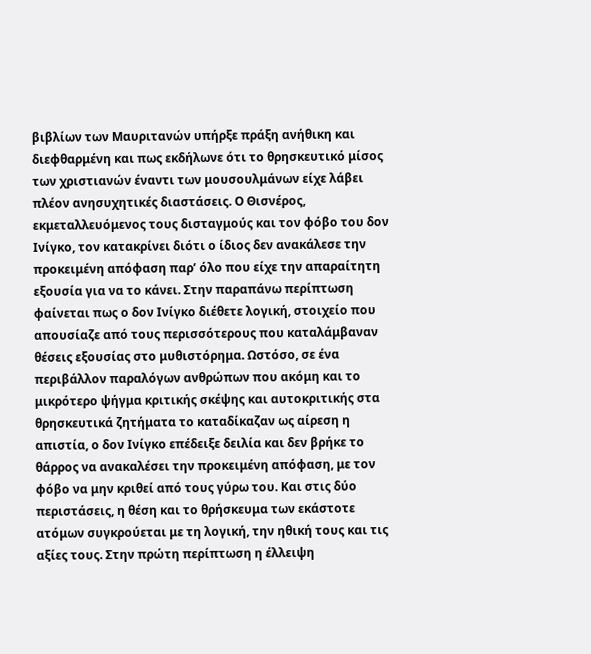βιβλίων των Μαυριτανών υπήρξε πράξη ανήθικη και διεφθαρμένη και πως εκδήλωνε ότι το θρησκευτικό μίσος των χριστιανών έναντι των μουσουλμάνων είχε λάβει πλέον ανησυχητικές διαστάσεις. Ο Θισνέρος, εκμεταλλευόμενος τους δισταγμούς και τον φόβο του δον Ινίγκο, τον κατακρίνει διότι ο ίδιος δεν ανακάλεσε την προκειμένη απόφαση παρ’ όλο που είχε την απαραίτητη εξουσία για να το κάνει. Στην παραπάνω περίπτωση φαίνεται πως ο δον Ινίγκο διέθετε λογική, στοιχείο που απουσίαζε από τους περισσότερους που καταλάμβαναν θέσεις εξουσίας στο μυθιστόρημα. Ωστόσο, σε ένα περιβάλλον παραλόγων ανθρώπων που ακόμη και το μικρότερο ψήγμα κριτικής σκέψης και αυτοκριτικής στα θρησκευτικά ζητήματα το καταδίκαζαν ως αίρεση η απιστία, ο δον Ινίγκο επέδειξε δειλία και δεν βρήκε το θάρρος να ανακαλέσει την προκειμένη απόφαση, με τον φόβο να μην κριθεί από τους γύρω του. Και στις δύο περιστάσεις, η θέση και το θρήσκευμα των εκάστοτε ατόμων συγκρούεται με τη λογική, την ηθική τους και τις αξίες τους. Στην πρώτη περίπτωση η έλλειψη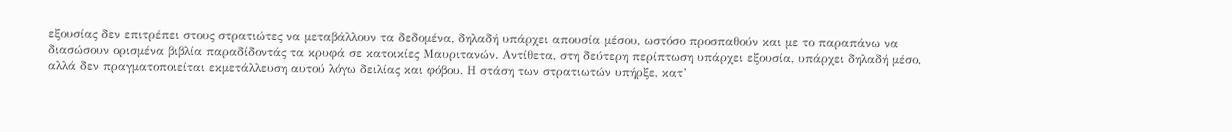εξουσίας δεν επιτρέπει στους στρατιώτες να μεταβάλλουν τα δεδομένα, δηλαδή υπάρχει απουσία μέσου, ωστόσο προσπαθούν και με το παραπάνω να διασώσουν ορισμένα βιβλία παραδίδοντάς τα κρυφά σε κατοικίες Μαυριτανών. Αντίθετα, στη δεύτερη περίπτωση υπάρχει εξουσία, υπάρχει δηλαδή μέσο, αλλά δεν πραγματοποιείται εκμετάλλευση αυτού λόγω δειλίας και φόβου. Η στάση των στρατιωτών υπήρξε, κατ’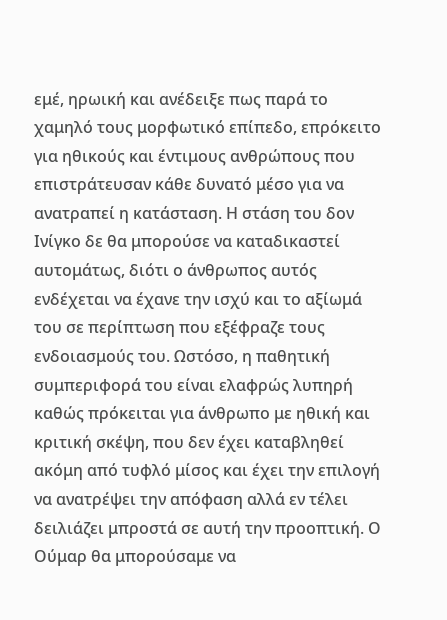εμέ, ηρωική και ανέδειξε πως παρά το χαμηλό τους μορφωτικό επίπεδο, επρόκειτο για ηθικούς και έντιμους ανθρώπους που επιστράτευσαν κάθε δυνατό μέσο για να ανατραπεί η κατάσταση. Η στάση του δον Ινίγκο δε θα μπορούσε να καταδικαστεί αυτομάτως, διότι ο άνθρωπος αυτός ενδέχεται να έχανε την ισχύ και το αξίωμά του σε περίπτωση που εξέφραζε τους ενδοιασμούς του. Ωστόσο, η παθητική συμπεριφορά του είναι ελαφρώς λυπηρή καθώς πρόκειται για άνθρωπο με ηθική και κριτική σκέψη, που δεν έχει καταβληθεί ακόμη από τυφλό μίσος και έχει την επιλογή να ανατρέψει την απόφαση αλλά εν τέλει δειλιάζει μπροστά σε αυτή την προοπτική. Ο Ούμαρ θα μπορούσαμε να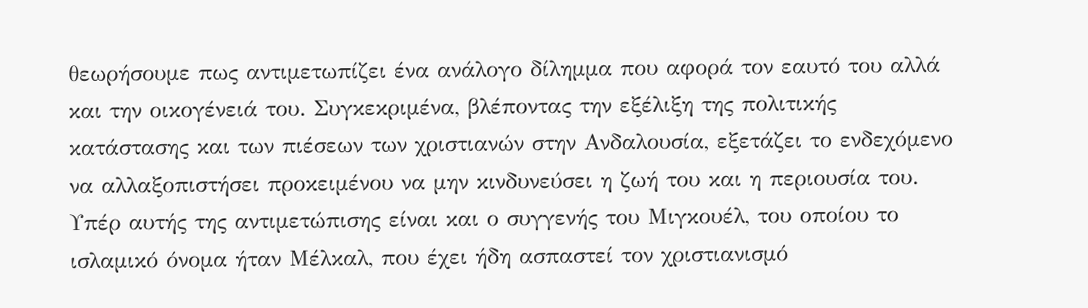θεωρήσουμε πως αντιμετωπίζει ένα ανάλογο δίλημμα που αφορά τον εαυτό του αλλά και την οικογένειά του. Συγκεκριμένα, βλέποντας την εξέλιξη της πολιτικής κατάστασης και των πιέσεων των χριστιανών στην Ανδαλουσία, εξετάζει το ενδεχόμενο να αλλαξοπιστήσει προκειμένου να μην κινδυνεύσει η ζωή του και η περιουσία του. Υπέρ αυτής της αντιμετώπισης είναι και ο συγγενής του Μιγκουέλ, του οποίου το ισλαμικό όνομα ήταν Μέλκαλ, που έχει ήδη ασπαστεί τον χριστιανισμό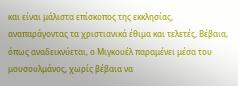και είναι μάλιστα επίσκοπος της εκκλησίας, αναπαράγοντας τα χριστιανικά έθιμα και τελετές, Βέβαια, όπως αναδεικνύεται, ο Μιγκουέλ παραμένει μέσα του μουσουλμάνος, χωρίς βέβαια να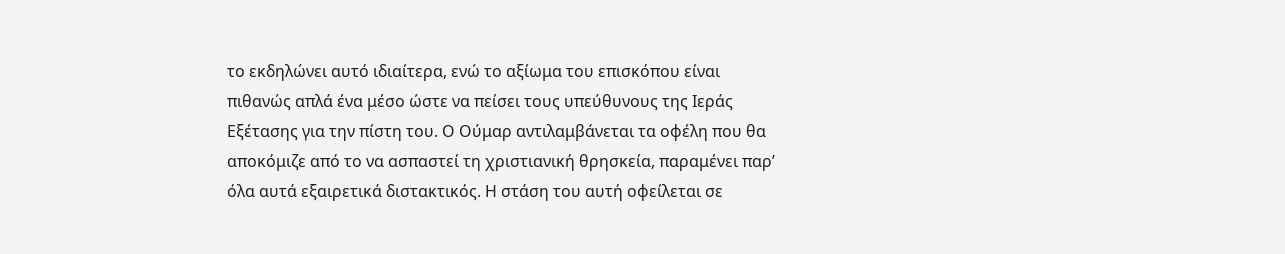το εκδηλώνει αυτό ιδιαίτερα, ενώ το αξίωμα του επισκόπου είναι πιθανώς απλά ένα μέσο ώστε να πείσει τους υπεύθυνους της Ιεράς Εξέτασης για την πίστη του. Ο Ούμαρ αντιλαμβάνεται τα οφέλη που θα αποκόμιζε από το να ασπαστεί τη χριστιανική θρησκεία, παραμένει παρ’ όλα αυτά εξαιρετικά διστακτικός. Η στάση του αυτή οφείλεται σε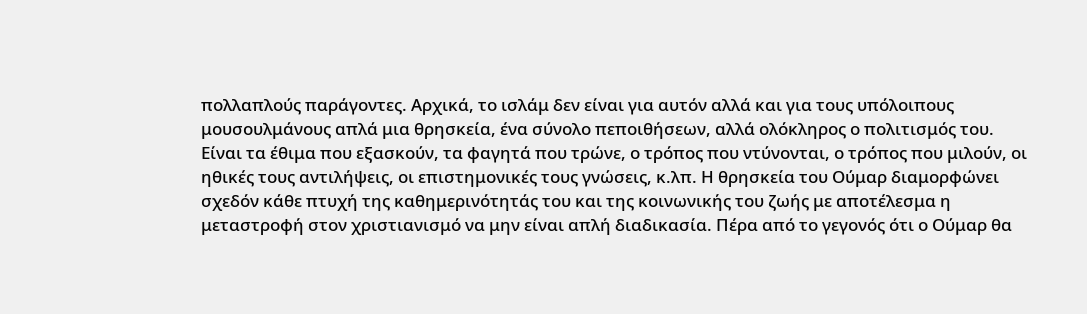πολλαπλούς παράγοντες. Αρχικά, το ισλάμ δεν είναι για αυτόν αλλά και για τους υπόλοιπους μουσουλμάνους απλά μια θρησκεία, ένα σύνολο πεποιθήσεων, αλλά ολόκληρος ο πολιτισμός του. Είναι τα έθιμα που εξασκούν, τα φαγητά που τρώνε, ο τρόπος που ντύνονται, ο τρόπος που μιλούν, οι ηθικές τους αντιλήψεις, οι επιστημονικές τους γνώσεις, κ.λπ. Η θρησκεία του Ούμαρ διαμορφώνει σχεδόν κάθε πτυχή της καθημερινότητάς του και της κοινωνικής του ζωής με αποτέλεσμα η μεταστροφή στον χριστιανισμό να μην είναι απλή διαδικασία. Πέρα από το γεγονός ότι ο Ούμαρ θα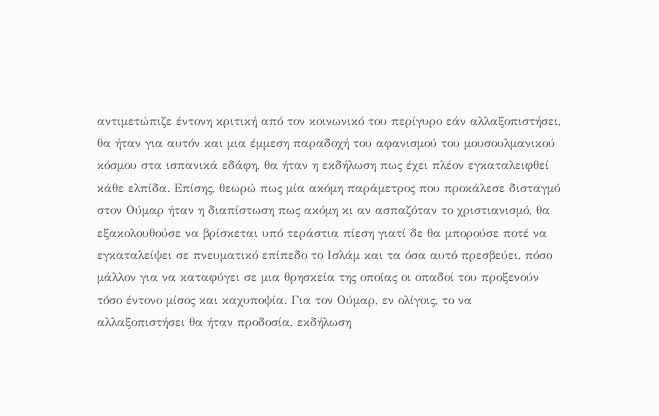αντιμετώπιζε έντονη κριτική από τον κοινωνικό του περίγυρο εάν αλλαξοπιστήσει, θα ήταν για αυτόν και μια έμμεση παραδοχή του αφανισμού του μουσουλμανικού κόσμου στα ισπανικά εδάφη, θα ήταν η εκδήλωση πως έχει πλέον εγκαταλειφθεί κάθε ελπίδα. Επίσης, θεωρώ πως μία ακόμη παράμετρος που προκάλεσε δισταγμό στον Ούμαρ ήταν η διαπίστωση πως ακόμη κι αν ασπαζόταν το χριστιανισμό, θα εξακολουθούσε να βρίσκεται υπό τεράστια πίεση γιατί δε θα μπορούσε ποτέ να εγκαταλείψει σε πνευματικό επίπεδο το Ισλάμ και τα όσα αυτό πρεσβεύει, πόσο μάλλον για να καταφύγει σε μια θρησκεία της οποίας οι οπαδοί του προξενούν τόσο έντονο μίσος και καχυποψία. Για τον Ούμαρ, εν ολίγοις, το να αλλαξοπιστήσει θα ήταν προδοσία, εκδήλωση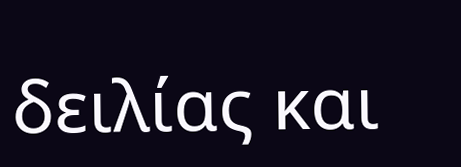δειλίας και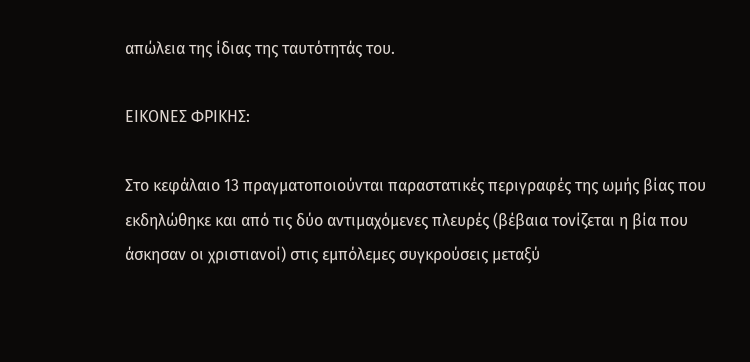απώλεια της ίδιας της ταυτότητάς του.

ΕΙΚΟΝΕΣ ΦΡΙΚΗΣ:

Στο κεφάλαιο 13 πραγματοποιούνται παραστατικές περιγραφές της ωμής βίας που εκδηλώθηκε και από τις δύο αντιμαχόμενες πλευρές (βέβαια τονίζεται η βία που άσκησαν οι χριστιανοί) στις εμπόλεμες συγκρούσεις μεταξύ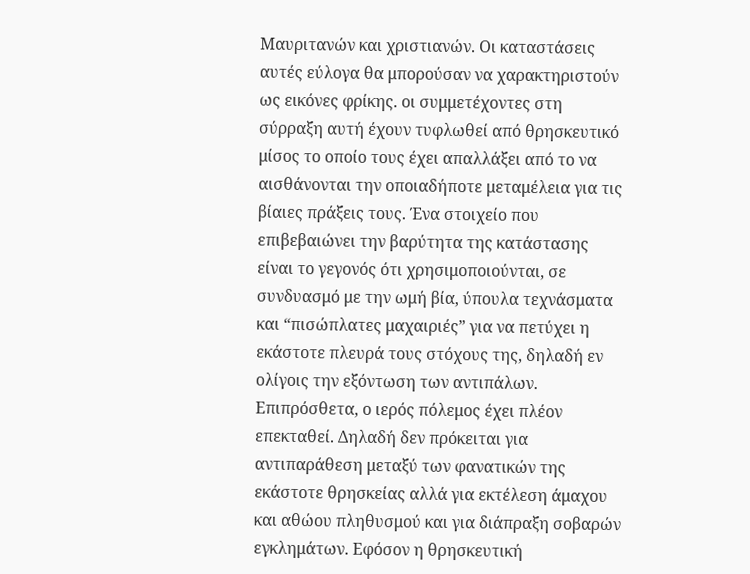Μαυριτανών και χριστιανών. Οι καταστάσεις αυτές εύλογα θα μπορούσαν να χαρακτηριστούν ως εικόνες φρίκης. οι συμμετέχοντες στη σύρραξη αυτή έχουν τυφλωθεί από θρησκευτικό μίσος το οποίο τους έχει απαλλάξει από το να αισθάνονται την οποιαδήποτε μεταμέλεια για τις βίαιες πράξεις τους. Ένα στοιχείο που επιβεβαιώνει την βαρύτητα της κατάστασης είναι το γεγονός ότι χρησιμοποιούνται, σε συνδυασμό με την ωμή βία, ύπουλα τεχνάσματα και “πισώπλατες μαχαιριές” για να πετύχει η εκάστοτε πλευρά τους στόχους της, δηλαδή εν ολίγοις την εξόντωση των αντιπάλων. Επιπρόσθετα, ο ιερός πόλεμος έχει πλέον επεκταθεί. Δηλαδή δεν πρόκειται για αντιπαράθεση μεταξύ των φανατικών της εκάστοτε θρησκείας αλλά για εκτέλεση άμαχου και αθώου πληθυσμού και για διάπραξη σοβαρών εγκλημάτων. Εφόσον η θρησκευτική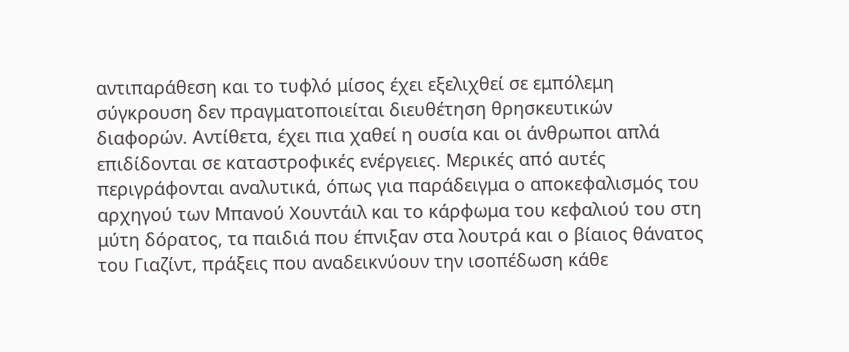αντιπαράθεση και το τυφλό μίσος έχει εξελιχθεί σε εμπόλεμη σύγκρουση δεν πραγματοποιείται διευθέτηση θρησκευτικών διαφορών. Αντίθετα, έχει πια χαθεί η ουσία και οι άνθρωποι απλά επιδίδονται σε καταστροφικές ενέργειες. Μερικές από αυτές περιγράφονται αναλυτικά, όπως για παράδειγμα ο αποκεφαλισμός του αρχηγού των Μπανού Χουντάιλ και το κάρφωμα του κεφαλιού του στη μύτη δόρατος, τα παιδιά που έπνιξαν στα λουτρά και ο βίαιος θάνατος του Γιαζίντ, πράξεις που αναδεικνύουν την ισοπέδωση κάθε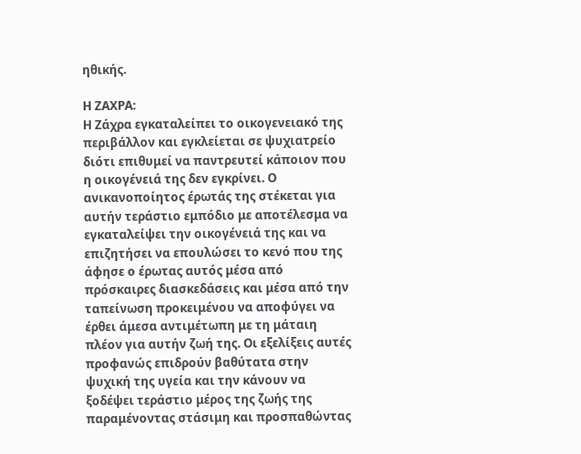ηθικής.

Η ΖΑΧΡΑ:
Η Ζάχρα εγκαταλείπει το οικογενειακό της περιβάλλον και εγκλείεται σε ψυχιατρείο διότι επιθυμεί να παντρευτεί κάποιον που η οικογένειά της δεν εγκρίνει. Ο ανικανοποίητος έρωτάς της στέκεται για αυτήν τεράστιο εμπόδιο με αποτέλεσμα να εγκαταλείψει την οικογένειά της και να επιζητήσει να επουλώσει το κενό που της άφησε ο έρωτας αυτός μέσα από πρόσκαιρες διασκεδάσεις και μέσα από την ταπείνωση προκειμένου να αποφύγει να έρθει άμεσα αντιμέτωπη με τη μάταιη πλέον για αυτήν ζωή της. Οι εξελίξεις αυτές προφανώς επιδρούν βαθύτατα στην ψυχική της υγεία και την κάνουν να ξοδέψει τεράστιο μέρος της ζωής της παραμένοντας στάσιμη και προσπαθώντας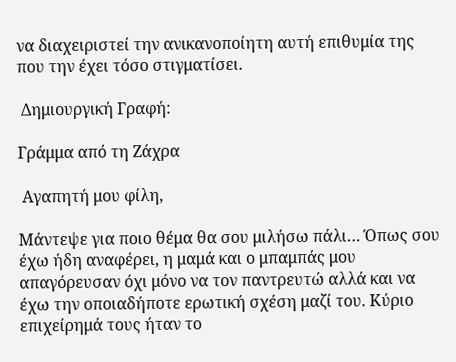να διαχειριστεί την ανικανοποίητη αυτή επιθυμία της που την έχει τόσο στιγματίσει.

 Δημιουργική Γραφή:

Γράμμα από τη Ζάχρα

 Αγαπητή μου φίλη,

Μάντεψε για ποιο θέμα θα σου μιλήσω πάλι… Όπως σου έχω ήδη αναφέρει, η μαμά και ο μπαμπάς μου απαγόρευσαν όχι μόνο να τον παντρευτώ αλλά και να έχω την οποιαδήποτε ερωτική σχέση μαζί του. Κύριο επιχείρημά τους ήταν το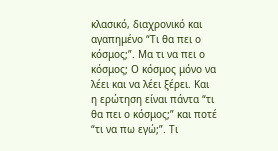κλασικό, διαχρονικό και αγαπημένο “Τι θα πει ο κόσμος;”. Μα τι να πει ο κόσμος; Ο κόσμος μόνο να λέει και να λέει ξέρει. Και η ερώτηση είναι πάντα “τι θα πει ο κόσμος;” και ποτέ “τι να πω εγώ;”. Τι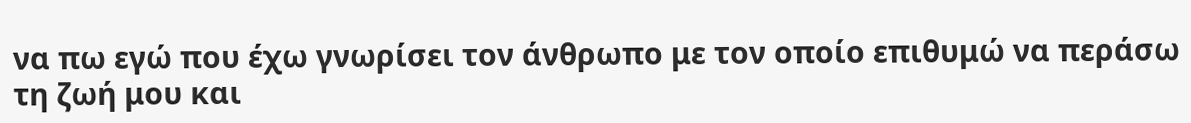να πω εγώ που έχω γνωρίσει τον άνθρωπο με τον οποίο επιθυμώ να περάσω τη ζωή μου και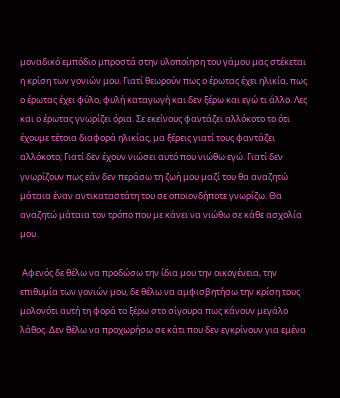μοναδικό εμπόδιο μπροστά στην υλοποίηση του γάμου μας στέκεται η κρίση των γονιών μου. Γιατί θεωρούν πως ο έρωτας έχει ηλικία, πως ο έρωτας έχει φύλο, φυλή καταγωγή και δεν ξέρω και εγώ τι άλλο. Λες και ο έρωτας γνωρίζει όρια. Σε εκείνους φαντάζει αλλόκοτο το ότι έχουμε τέτοια διαφορά ηλικίας, μα ξέρεις γιατί τους φαντάζει αλλόκοτο; Γιατί δεν έχουν νιώσει αυτό που νιώθω εγώ. Γιατί δεν γνωρίζουν πως εάν δεν περάσω τη ζωή μου μαζί του θα αναζητώ μάταια έναν αντικαταστάτη του σε οποιονδήποτε γνωρίζω. Θα αναζητώ μάταια τον τρόπο που με κάνει να νιώθω σε κάθε ασχολία μου.

 Αφενός δε θέλω να προδώσω την ίδια μου την οικογένεια, την επιθυμία των γονιών μου, δε θέλω να αμφισβητήσω την κρίση τους μολονότι αυτή τη φορά το ξέρω στο σίγουρα πως κάνουν μεγάλο λάθος. Δεν θέλω να προχωρήσω σε κάτι που δεν εγκρίνουν για εμένα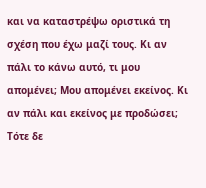και να καταστρέψω οριστικά τη σχέση που έχω μαζί τους. Κι αν πάλι το κάνω αυτό, τι μου απομένει; Μου απομένει εκείνος. Κι αν πάλι και εκείνος με προδώσει; Τότε δε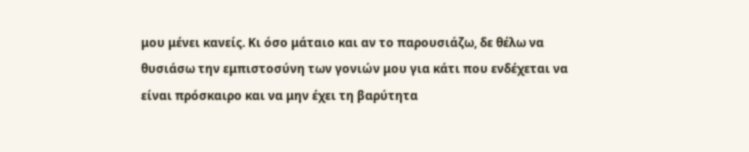μου μένει κανείς. Κι όσο μάταιο και αν το παρουσιάζω, δε θέλω να θυσιάσω την εμπιστοσύνη των γονιών μου για κάτι που ενδέχεται να είναι πρόσκαιρο και να μην έχει τη βαρύτητα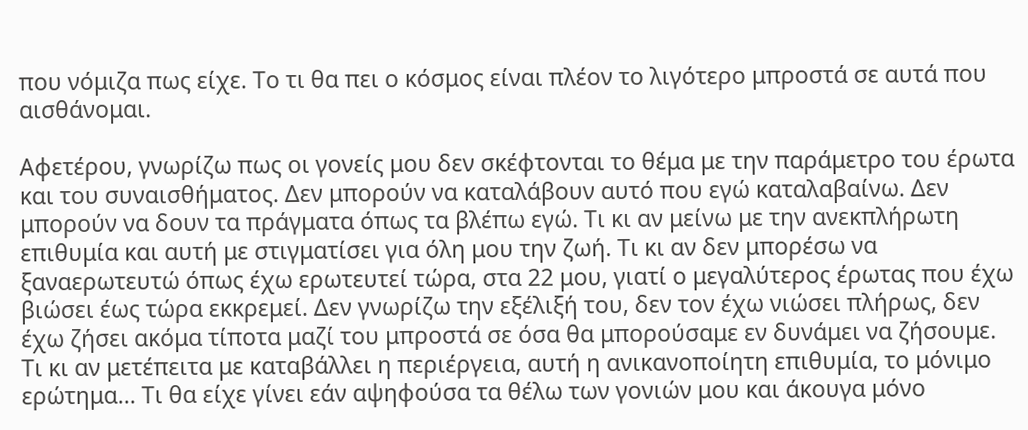που νόμιζα πως είχε. Το τι θα πει ο κόσμος είναι πλέον το λιγότερο μπροστά σε αυτά που αισθάνομαι.

Αφετέρου, γνωρίζω πως οι γονείς μου δεν σκέφτονται το θέμα με την παράμετρο του έρωτα και του συναισθήματος. Δεν μπορούν να καταλάβουν αυτό που εγώ καταλαβαίνω. Δεν μπορούν να δουν τα πράγματα όπως τα βλέπω εγώ. Τι κι αν μείνω με την ανεκπλήρωτη επιθυμία και αυτή με στιγματίσει για όλη μου την ζωή. Τι κι αν δεν μπορέσω να ξαναερωτευτώ όπως έχω ερωτευτεί τώρα, στα 22 μου, γιατί ο μεγαλύτερος έρωτας που έχω βιώσει έως τώρα εκκρεμεί. Δεν γνωρίζω την εξέλιξή του, δεν τον έχω νιώσει πλήρως, δεν έχω ζήσει ακόμα τίποτα μαζί του μπροστά σε όσα θα μπορούσαμε εν δυνάμει να ζήσουμε. Τι κι αν μετέπειτα με καταβάλλει η περιέργεια, αυτή η ανικανοποίητη επιθυμία, το μόνιμο ερώτημα… Τι θα είχε γίνει εάν αψηφούσα τα θέλω των γονιών μου και άκουγα μόνο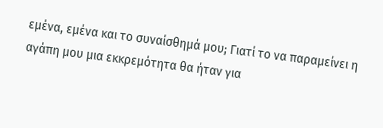εμένα, εμένα και το συναίσθημά μου; Γιατί το να παραμείνει η αγάπη μου μια εκκρεμότητα θα ήταν για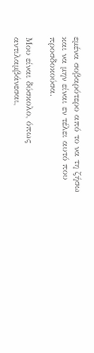εμένα σοβαρότερο από το να τη ζήσω και να μην είναι εν τέλει αυτό που προσδοκούσα.

Μου είναι δύσκολο, όπως αντιλαμβάνεσαι,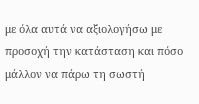με όλα αυτά να αξιολογήσω με προσοχή την κατάσταση και πόσο μάλλον να πάρω τη σωστή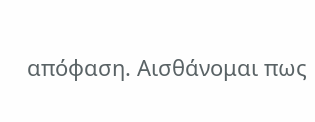απόφαση. Αισθάνομαι πως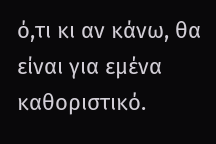ό,τι κι αν κάνω, θα είναι για εμένα καθοριστικό.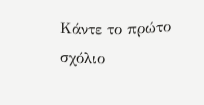Κάντε το πρώτο σχόλιο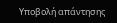Υποβολή απάντησης